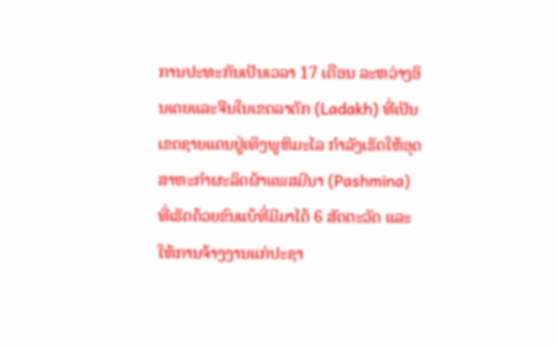ການປະທະກັນເປັນເວລາ 17 ເດືອນ ລະຫວ່າງອິນເດຍແລະຈີນໃນເຂດລາດັກ (Ladakh) ທີ່ເປັນເຂດຊາຍແດນຢູ່ເທິງພູຫິມະໄລ ກໍາລັງເຮັດໃຫ້ອຸດສາຫະກໍາຜະລິດຜ້າແພສມີນາ (Pashmina) ທີ່ເຮັດດ້ວຍຂົນແບ້ທີ່ມີມາໄດ້ 6 ສັດຕະວັດ ແລະໃຫ້ການຈ້າງງານແກ່ປະຊາ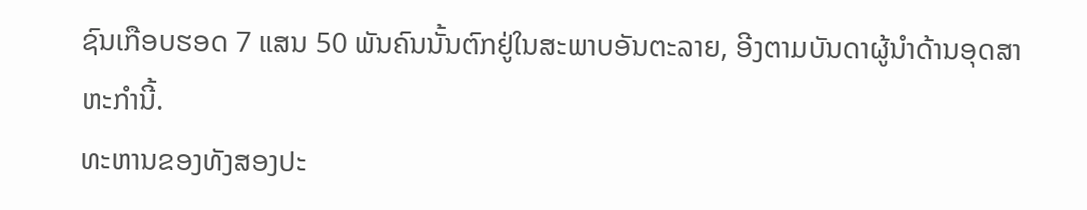ຊົນເກືອບຮອດ 7 ແສນ 50 ພັນຄົນນັ້ນຕົກຢູ່ໃນສະພາບອັນຕະລາຍ, ອີງຕາມບັນດາຜູ້ນໍາດ້ານອຸດສາຫະກໍານີ້.
ທະຫານຂອງທັງສອງປະ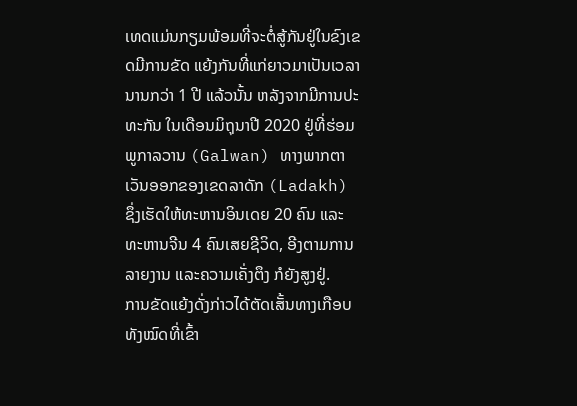ເທດແມ່ນກຽມພ້ອມທີ່ຈະຕໍ່ສູ້ກັນຢູ່ໃນຂົງເຂດມີການຂັດ ແຍ້ງກັນທີ່ແກ່ຍາວມາເປັນເວລານານກວ່າ 1 ປີ ແລ້ວນັ້ນ ຫລັງຈາກມີການປະທະກັນ ໃນເດືອນມິຖຸນາປີ 2020 ຢູ່ທີ່ຮ່ອມພູກາລວານ (Galwan) ທາງພາກຕາເວັນອອກຂອງເຂດລາດັກ (Ladakh) ຊຶ່ງເຮັດໃຫ້ທະຫານອິນເດຍ 20 ຄົນ ແລະທະຫານຈີນ 4 ຄົນເສຍຊີວິດ, ອີງຕາມການລາຍງານ ແລະຄວາມເຄັ່ງຕຶງ ກໍຍັງສູງຢູ່.
ການຂັດແຍ້ງດັ່ງກ່າວໄດ້ຕັດເສັ້ນທາງເກືອບທັງໝົດທີ່ເຂົ້າ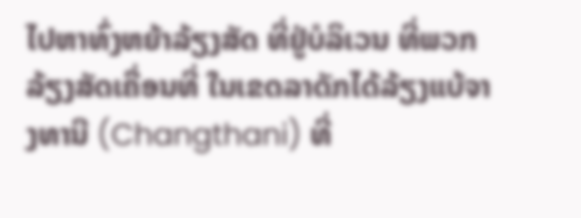ໄປຫາທົ່ງຫຍ້າລ້ຽງສັດ ທີ່ຢູ່ບໍລິເວນ ທີ່ພວກລ້ຽງສັດເຄື່ອນທີ່ ໃນເຂດລາດັກໄດ້ລ້ຽງແບ້ຈາງທານີ (Changthani) ທີ່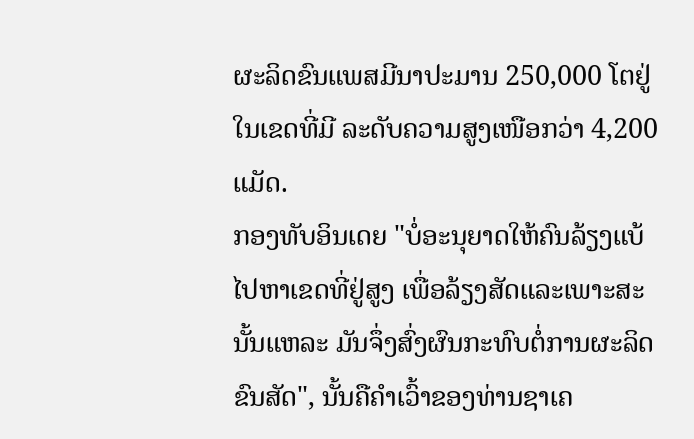ຜະລິດຂົນແພສມີນາປະມານ 250,000 ໂຕຢູ່ໃນເຂດທີ່ມີ ລະດັບຄວາມສູງເໜືອກວ່າ 4,200 ແມັດ.
ກອງທັບອິນເດຍ "ບໍ່ອະນຸຍາດໃຫ້ຄົນລ້ຽງແບ້ ໄປຫາເຂດທີ່ຢູ່ສູງ ເພື່ອລ້ຽງສັດແລະເພາະສະນັ້ນແຫລະ ມັນຈຶ່ງສົ່ງຜົນກະທົບຕໍ່ການຜະລິດຂົນສັດ", ນັ້ນຄືຄຳເວົ້າຂອງທ່ານຊາເຄ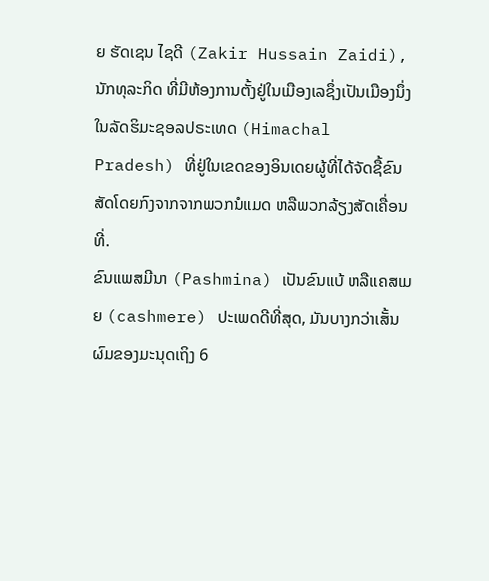ຍ ຮັດເຊນ ໄຊດີ (Zakir Hussain Zaidi), ນັກທຸລະກິດ ທີ່ມີຫ້ອງການຕັ້ງຢູ່ໃນເມືອງເລຊຶ່ງເປັນເມືອງນຶ່ງໃນລັດຮິມະຊອລປຣະເທດ (Himachal Pradesh) ທີ່ຢູ່ໃນເຂດຂອງອິນເດຍຜູ້ທີ່ໄດ້ຈັດຊື້ຂົນສັດໂດຍກົງຈາກຈາກພວກນໍແມດ ຫລືພວກລ້ຽງສັດເຄື່ອນທີ່.
ຂົນແພສມີນາ (Pashmina) ເປັນຂົນແບ້ ຫລືແຄສເມຍ (cashmere) ປະເພດດີທີ່ສຸດ, ມັນບາງກວ່າເສັ້ນຜົມຂອງມະນຸດເຖິງ 6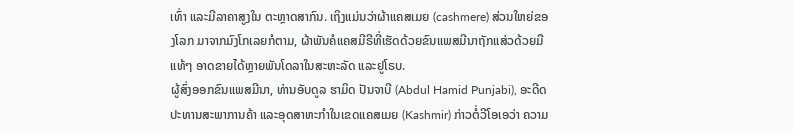ເທົ່າ ແລະມີລາຄາສູງໃນ ຕະຫຼາດສາກົນ. ເຖິງແມ່ນວ່າຜ້າແຄສເມຍ (cashmere) ສ່ວນໃຫຍ່ຂອງໂລກ ມາຈາກມົງໂກເລຍກໍຕາມ, ຜ້າພັນຄໍແຄສມີຣີທີ່ເຮັດດ້ວຍຂົນແພສມີນາຖັກແສ່ວດ້ວຍມືແທ້ໆ ອາດຂາຍໄດ້ຫຼາຍພັນໂດລາໃນສະຫະລັດ ແລະຢູໂຣບ.
ຜູ້ສົ່ງອອກຂົນແພສມີນາ, ທ່ານອັບດູລ ຮາມິດ ປັນຈາບີ (Abdul Hamid Punjabi), ອະດີດປະທານສະພາການຄ້າ ແລະອຸດສາຫະກຳໃນເຂດແຄສເມຍ (Kashmir) ກ່າວຕໍ່ວີໂອເອວ່າ ຄວາມ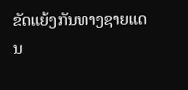ຂັດແຍ້ງກັນທາງຊາຍແດນ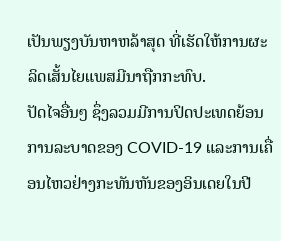ເປັນພຽງບັນຫາຫລ້າສຸດ ທີ່ເຮັດໃຫ້ການຜະລິດເສັ້ນໄຍແພສມີນາຖືກກະທົບ.
ປັດໄຈອື່ນໆ ຊຶ່ງລວມມີການປິດປະເທດຍ້ອນການລະບາດຂອງ COVID-19 ແລະການເຄື່ອນໄຫວຢ່າງກະທັນຫັນຂອງອິນເດຍໃນປີ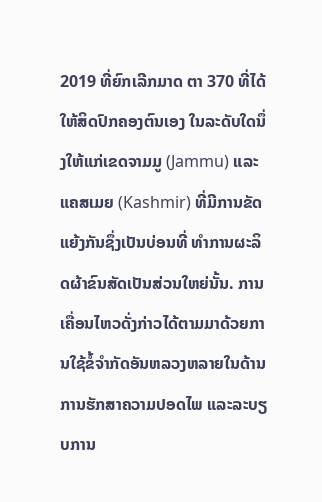2019 ທີ່ຍົກເລີກມາດ ຕາ 370 ທີ່ໄດ້ໃຫ້ສິດປົກຄອງຕົນເອງ ໃນລະດັບໃດນຶ່ງໃຫ້ແກ່ເຂດຈາມມູ (Jammu) ແລະແຄສເມຍ (Kashmir) ທີ່ມີການຂັດແຍ້ງກັນຊຶ່ງເປັນບ່ອນທີ່ ທຳການຜະລິດຜ້າຂົນສັດເປັນສ່ວນໃຫຍ່ນັ້ນ. ການເຄື່ອນໄຫວດັ່ງກ່າວໄດ້ຕາມມາດ້ວຍການໃຊ້ຂໍ້ຈຳກັດອັນຫລວງຫລາຍໃນດ້ານການຮັກສາຄວາມປອດໄພ ແລະລະບຽບການ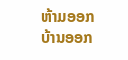ຫ້າມອອກບ້ານອອກ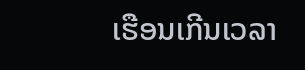ເຮືອນເກີນເວລາ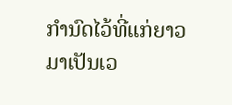ກຳນົດໄວ້ທີ່ແກ່ຍາວມາເປັນເວ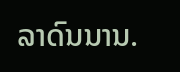ລາດົນນານ.